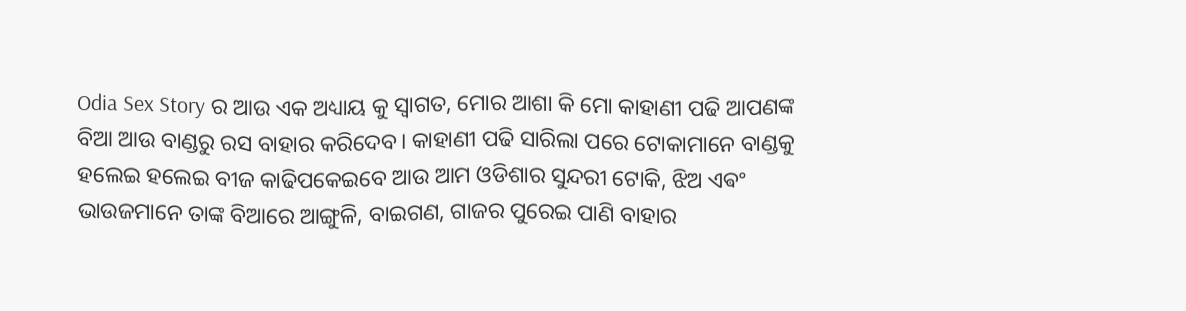Odia Sex Story ର ଆଉ ଏକ ଅଧ୍ୟାୟ କୁ ସ୍ଵାଗତ, ମୋର ଆଶା କି ମୋ କାହାଣୀ ପଢି ଆପଣଙ୍କ ବିଆ ଆଉ ବାଣ୍ଡରୁ ରସ ବାହାର କରିଦେବ। କାହାଣୀ ପଢି ସାରିଲା ପରେ ଟୋକାମାନେ ବାଣ୍ଡକୁ ହଲେଇ ହଲେଇ ବୀଜ କାଢିପକେଇବେ ଆଉ ଆମ ଓଡିଶାର ସୁନ୍ଦରୀ ଟୋକି, ଝିଅ ଏଵଂ ଭାଉଜମାନେ ତାଙ୍କ ବିଆରେ ଆଙ୍ଗୁଳି, ବାଇଗଣ, ଗାଜର ପୁରେଇ ପାଣି ବାହାର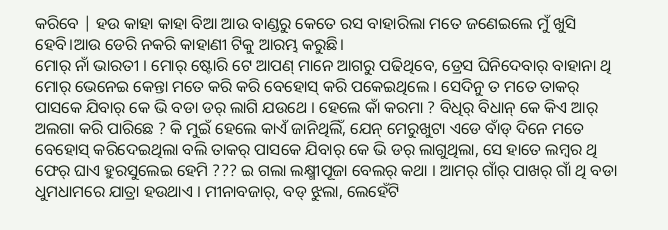କରିବେ | ହଉ କାହା କାହା ବିଆ ଆଉ ବାଣ୍ଡରୁ କେତେ ରସ ବାହାରିଲା ମତେ ଜଣେଇଲେ ମୁଁ ଖୁସି ହେବି।ଆଉ ଡେରି ନକରି କାହାଣୀ ଟିକୁ ଆରମ୍ଭ କରୁଛି।
ମୋର୍ ନାଁ ଭାରତୀ । ମୋର୍ ଷ୍ଟୋରି ଟେ ଆପଣ୍ ମାନେ ଆଗରୁ ପଢିଥିବେ, ଡ୍ରେସ ଘିନିଦେବାର୍ ବାହାନା ଥି ମୋର୍ ଭେନେଇ କେନ୍ତା ମତେ କରି କରି ବେହୋସ୍ କରି ପକେଇଥିଲେ । ସେଦିନୁ ତ ମତେ ତାକର୍ ପାସକେ ଯିବାର୍ କେ ଭି ବଡା ଡର୍ ଲାଗି ଯଉଥେ । ହେଲେ କାଁ କରମା ? ବିଧିର୍ ବିଧାନ୍ କେ କିଏ ଆର୍ ଅଲଗା କରି ପାରିଛେ ? କି ମୁଇଁ ହେଲେ କାଏଁ ଜାନିଥିଲିଁ, ଯେନ୍ ମେରୁଖୁଟା ଏଡେ ବାଁଡ୍ ଦିନେ ମତେ ବେହୋସ୍ କରିଦେଇଥିଲା ବଲି ତାକର୍ ପାସକେ ଯିବାର୍ କେ ଭି ଡର୍ ଲାଗୁଥିଲା, ସେ ହାତେ ଲମ୍ବର ଥି ଫେର୍ ଘାଏ ହୁରସୁଲେଇ ହେମି ??? ଇ ଗଲା ଲକ୍ଷ୍ମୀପୂଜା ବେଲର୍ କଥା । ଆମର୍ ଗାଁର୍ ପାଖର୍ ଗାଁ ଥି ବଡା ଧୁମଧାମରେ ଯାତ୍ରା ହଉଥାଏ । ମୀନାବଜାର୍, ବଡ୍ ଝୁଲା, ଲେହେଁଟି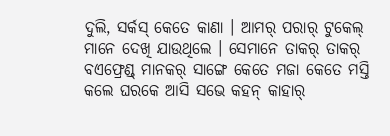ଦୁଲି, ସର୍କସ୍ କେତେ କାଣା । ଆମର୍ ପରାର୍ ଟୁକେଲ୍ ମାନେ ଦେଖି ଯାଉଥିଲେ । ସେମାନେ ତାକର୍ ତାକର୍ ବଏଫ୍ରେଣ୍ଡ୍ ମାନକର୍ ସାଙ୍ଗେ କେତେ ମଜା କେତେ ମସ୍ତି କଲେ ଘରକେ ଆସି ସଭେ କହନ୍ କାହାର୍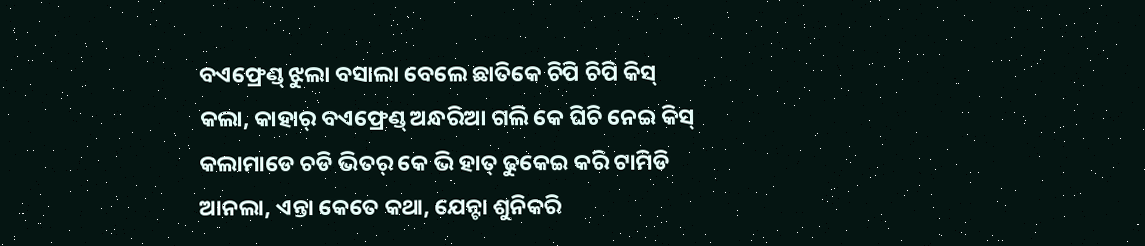ବଏଫ୍ରେଣ୍ଡ୍ ଝୁଲା ବସାଲା ବେଲେ ଛାତିକେ ଚିପି ଚିପି କିସ୍ କଲା, କାହାର୍ ବଏଫ୍ରେଣ୍ଡ୍ ଅନ୍ଧରିଆ ଗଲି କେ ଘିଚି ନେଇ କିସ୍ କଲାମାଡେ ଚଡି ଭିତର୍ କେ ଭି ହାତ୍ ଢୁକେଇ କରି ଟାମିଡି ଆନଲା, ଏନ୍ତା କେତେ କଥା, ଯେନ୍ଟା ଶୁନିକରି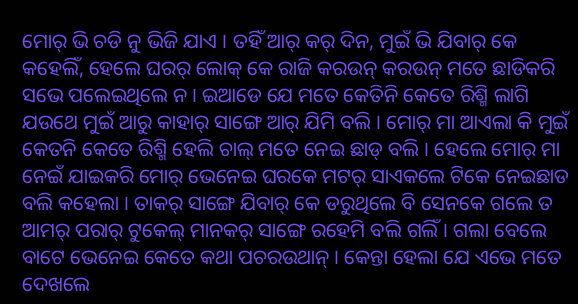ମୋର୍ ଭି ଚଡି ନୁ ଭିଜି ଯାଏ । ତହିଁ ଆର୍ କର୍ ଦିନ, ମୁଇଁ ଭି ଯିବାର୍ କେ କହେଲିଁ, ହେଲେ ଘରର୍ ଲୋକ୍ କେ ରାଜି କରଉନ୍ କରଉନ୍ ମତେ ଛାଡିକରି ସଭେ ପଲେଇଥିଲେ ନ । ଇଆଡେ ଯେ ମତେ କେତିନି କେତେ ରିଶ୍ମି ଲାଗି ଯଉଥେ ମୁଇଁ ଆରୁ କାହାର୍ ସାଙ୍ଗେ ଆର୍ ଯିମି ବଲି । ମୋର୍ ମା ଆଏଲା କି ମୁଇଁ କେତନି କେତେ ରିଶ୍ମି ହେଲି ଚାଲ୍ ମତେ ନେଇ ଛାଡ୍ ବଲି । ହେଲେ ମୋର୍ ମା ନେଇଁ ଯାଇକରି ମୋର୍ ଭେନେଇ ଘରକେ ମଟର୍ ସାଏକଲେ ଟିକେ ନେଇଛାଡ ବଲି କହେଲା । ତାକର୍ ସାଙ୍ଗେ ଯିବାର୍ କେ ଡରୁଥିଲେ ବି ସେନକେ ଗଲେ ତ ଆମର୍ ପରାର୍ ଟୁକେଲ୍ ମାନକର୍ ସାଙ୍ଗେ ରହେମି ବଲି ଗଲିଁ । ଗଲା ବେଲେ ବାଟେ ଭେନେଇ କେତେ କଥା ପଚରଉଥାନ୍ । କେନ୍ତା ହେଲା ଯେ ଏଭେ ମତେ ଦେଖଲେ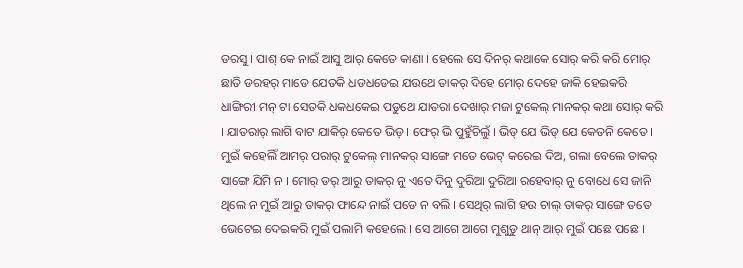ଡରସୁ । ପାଶ୍ କେ ନାଇଁ ଆସୁ ଆର୍ କେତେ କାଣା । ହେଲେ ସେ ଦିନର୍ କଥାକେ ସୋର୍ କରି କରି ମୋର୍ ଛାତି ଡରହର୍ ମାଡେ ଯେତକି ଧଡଧଡେଇ ଯଉଥେ ତାକର୍ ଦିହେ ମୋର୍ ଦେହେ ଜାକି ହେଇକରି ଧାଙ୍ଗିରୀ ମନ୍ ଟା ସେତକି ଧକଧକେଇ ପଡୁଥେ ଯାତରା ଦେଖାର୍ ମଜା ଟୁକେଲ୍ ମାନକର୍ କଥା ସୋର୍ କରି । ଯାତରାର୍ ଲାଗି ବାଟ ଯାକିର୍ କେତେ ଭିଡ୍ । ଫେର୍ ଭି ପୁହୁଁଚିଲୁଁ । ଭିଡ୍ ଯେ ଭିଡ୍ ଯେ କେତନି କେତେ । ମୁଇଁ କହେଲିଁ ଆମର୍ ପରାର୍ ଟୁକେଲ୍ ମାନକର୍ ସାଙ୍ଗେ ମତେ ଭେଟ୍ କରେଇ ଦିଅ, ଗଲା ବେଲେ ତାକର୍ ସାଙ୍ଗେ ଯିମି ନ । ମୋର୍ ଡର୍ ଆରୁ ତାକର୍ ନୁ ଏତେ ଦିନୁ ଦୁରିଆ ଦୁରିଆ ରହେବାର୍ ନୁ ବୋଧେ ସେ ଜାନି ଥିଲେ ନ ମୁଇଁ ଆରୁ ତାକର୍ ଫାନ୍ଦେ ନାଇଁ ପଡେ ନ ବଲି । ସେଥିର୍ ଲାଗି ହଉ ଚାଲ୍ ତାକର୍ ସାଙ୍ଗେ ତତେ ଭେଟେଇ ଦେଇକରି ମୁଇଁ ପଲାମି କହେଲେ । ସେ ଆଗେ ଆଗେ ମୁଶୁଡୁ ଥାନ୍ ଆର୍ ମୁଇଁ ପଛେ ପଛେ ।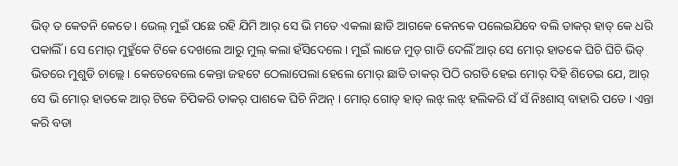ଭିଡ୍ ତ କେତନି କେତେ । ଭେଲ୍ ମୁଇଁ ପଛେ ରହି ଯିମି ଆର୍ ସେ ଭି ମତେ ଏକଲା ଛାଡି ଆଗକେ କେନକେ ପଲେଇଯିବେ ବଲି ତାକର୍ ହାତ୍ କେ ଧରି ପକାଲିଁ । ସେ ମୋର୍ ମୁହୁଁକେ ଟିକେ ଦେଖଲେ ଆରୁ ମୁଲ୍ କଲା ହଁସିଦେଲେ । ମୁଇଁ ଲାଜେ ମୁଡ୍ ଗାଡି ଦେଲିଁ ଆର୍ ସେ ମୋର୍ ହାତକେ ଘିଚି ଘିଚି ଭିଡ୍ ଭିତରେ ମୁଶୁଡି ଚାଲ୍ଲେ । କେତେବେଲେ କେନ୍ତା ଜହଟେ ଠେଲାପେଲା ହେଲେ ମୋର୍ ଛାତି ତାକର୍ ପିଠି ରଗଡି ହେଇ ମୋର୍ ଦିହି ଶିତେଇ ଯେ, ଆର୍ ସେ ଭି ମୋର୍ ହାତକେ ଆର୍ ଟିକେ ଚିପିକରି ତାକର୍ ପାଶକେ ଘିଚି ନିଅନ୍ । ମୋର୍ ଗୋଡ୍ ହାତ୍ ଲଝ୍ ଲଝ୍ ହଲିକରି ସଁ ସଁ ନିଃଶାସ୍ ବାହାରି ପଡେ । ଏନ୍ତା କରି ବଡା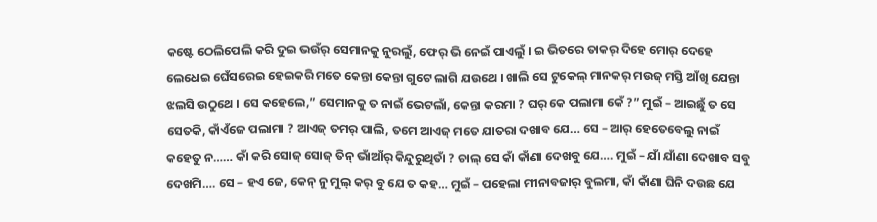କଷ୍ଟେ ଠେଲିପେଲି କରି ଦୁଇ ଭଉଁର୍ ସେମାନକୁ ନୁରଲୁଁ, ଫେର୍ ଭି ନେଇଁ ପାଏଲୁଁ । ଇ ଭିତରେ ତାକର୍ ଦିହେ ମୋର୍ ଦେହେ ଲେଧେଇ ଘେଁସରେଇ ହେଇକରି ମତେ କେନ୍ତା କେନ୍ତା ଗୁଟେ ଲାଗି ଯଉଥେ । ଖାଲି ସେ ଟୁକେଲ୍ ମାନକର୍ ମଉଜ୍ ମସ୍ତି ଆଁଖି ଯେନ୍ତା ଝଲସି ଉଠୁଥେ । ସେ କହେଲେ,” ସେମାନକୁ ତ ନାଇଁ ଭେଟଲାଁ, କେନ୍ତା କରମା ? ଘର୍ କେ ପଲାମା କେଁ ?” ମୁଇଁ – ଆଇଛୁଁ ତ ସେ ସେତକି, କାଁଏଁଜେ ପଲାମା ? ଆଏଜ୍ ତମର୍ ପାଲି, ତମେ ଆଏଜ୍ ମତେ ଯାତରା ଦଖାବ ଯେ… ସେ – ଆର୍ ହେତେବେଲୁ ନାଇଁ କହେତୁ ନ…… କାଁ କରି ସୋଜ୍ ସୋଜ୍ ତିନ୍ ଭାଁଆଁର୍ କିନ୍ଦୁରୁଥିତାଁ ? ଚାଲ୍ ସେ କାଁ କାଁଣା ଦେଖବୁ ଯେ…. ମୁଇଁ – ଯାଁ ଯାଁଣା ଦେଖାବ ସବୁ ଦେଖମି…. ସେ – ହଏ ଜେ, କେନ୍ ନୁ ମୁଲ୍ କର୍ ବୁ ଯେ ତ କହ… ମୁଇଁ – ପହେଲା ମୀନାବଜାର୍ ବୁଲମା, କାଁ କାଁଣା ଘିନି ଦଉଛ ଯେ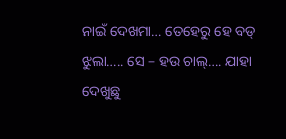ନାଇଁ ଦେଖମା… ତେହେରୁ ହେ ବଡ୍ ଝୁଲା….. ସେ – ହଉ ଚାଲ୍…. ଯାହା ଦେଖୁଛୁ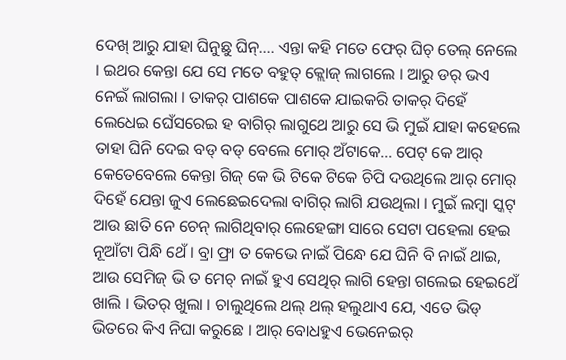ଦେଖ୍ ଆରୁ ଯାହା ଘିନୁଛୁ ଘିନ୍…. ଏନ୍ତା କହି ମତେ ଫେର୍ ଘିଚ୍ ତେଲ୍ ନେଲେ । ଇଥର କେନ୍ତା ଯେ ସେ ମତେ ବହୁତ୍ କ୍ଲୋଜ୍ ଲାଗଲେ । ଆରୁ ଡର୍ ଭଏ ନେଇଁ ଲାଗଲା । ତାକର୍ ପାଶକେ ପାଶକେ ଯାଇକରି ତାକର୍ ଦିହେଁ ଲେଧେଇ ଘେଁସରେଇ ହ ବାଗିର୍ ଲାଗୁଥେ ଆରୁ ସେ ଭି ମୁଇଁ ଯାହା କହେଲେ ତାହା ଘିନି ଦେଇ ବଡ୍ ବଡ୍ ବେଲେ ମୋର୍ ଅଁଟାକେ… ପେଟ୍ କେ ଆର୍ କେତେବେଲେ କେନ୍ତା ଗିଜ୍ କେ ଭି ଟିକେ ଟିକେ ଚିପି ଦଉଥିଲେ ଆର୍ ମୋର୍ ଦିହେଁ ଯେନ୍ତା ଜୁଏ ଲେଛେଇଦେଲା ବାଗିର୍ ଲାଗି ଯଉଥିଲା । ମୁଇଁ ଲମ୍ବା ସ୍କଟ୍ ଆଉ ଛାତି ନେ ଚେନ୍ ଲାଗିଥିବାର୍ ଲେହେଙ୍ଗା ସାରେ ସେଟା ପହେଲା ହେଇ ନୂଆଁଟା ପିନ୍ଧି ଥେଁ । ବ୍ରା ଫ୍ରା ତ କେଭେ ନାଇଁ ପିନ୍ଧେ ଯେ ଘିନି ବି ନାଇଁ ଥାଇ, ଆଉ ସେମିଜ୍ ଭି ତ ମେଚ୍ ନାଇଁ ହୁଏ ସେଥିର୍ ଲାଗି ହେନ୍ତା ଗଲେଇ ହେଇଥେଁ ଖାଲି । ଭିତର୍ ଖୁଲା । ଚାଲୁଥିଲେ ଥଲ୍ ଥଲ୍ ହଲୁଥାଏ ଯେ, ଏତେ ଭିଡ୍ ଭିତରେ କିଏ ନିଘା କରୁଛେ । ଆର୍ ବୋଧହୁଏ ଭେନେଇର୍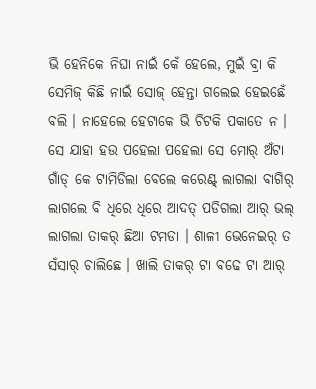ଭି ହେନିକେ ନିଘା ନାଇଁ କେଁ ହେଲେ, ମୁଇଁ ବ୍ରା କି ସେମିଜ୍ କିଛି ନାଇଁ ସୋଜ୍ ହେନ୍ତା ଗଲେଇ ହେଇଛେଁ ବଲି । ନାହେଲେ ହେଟାକେ ଭି ଚିଟକି ପକାତେ ନ । ସେ ଯାହା ହଉ ପହେଲା ପହେଲା ସେ ମୋର୍ ଅଁଟା ଗାଁଡ୍ କେ ଟାମିଡିଲା ବେଲେ କରେଣ୍ଟ୍ ଲାଗଲା ବାଗିର୍ ଲାଗଲେ ବି ଧିରେ ଧିରେ ଆଦତ୍ ପଡିଗଲା ଆର୍ ଭଲ୍ ଲାଗଲା ତାକର୍ ଛିଆ ଟମଡା । ଶାଳୀ ଭେନେଇର୍ ତ ସଁସାର୍ ଚାଲିଛେ । ଖାଲି ତାକର୍ ଟା ବଢେ ଟା ଆର୍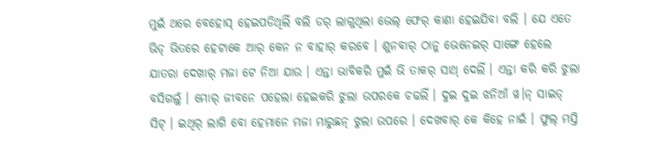ମୁଇଁ ଥରେ ବେହୋସ୍ ହେଇପଡିଥିଲିଁ ବଲି ଡର୍ ଲାଗୁଥିଲା ଭେଲ୍ ଫେର୍ କାଣା ହେଇଯିବା ବଲି । ଯେ ଏତେ ଭିଡ୍ ଭିତରେ ହେଟାକେ ଆର୍ କେନ ନ ବାହାର୍ କରବେ । ଶୁନବାର୍ ଠାନୁ ଭେନେଇର୍ ସାଙ୍ଗେ ହେଲେ ଯାତରା ଦେଖାର୍ ମଜା ଟେ ନିଆ ଯାଉ । ଏନ୍ତା ଭାବିକରି ମୁଇଁ ଭି ତାକର୍ ସାଥ୍ ଦେଲିଁ । ଏନ୍ତା କରି କରି ଝୁଲା ବସିଗଲୁଁ । ମୋର୍ ଜୀବନେ ପହେଲା ହେଇକରି ଝୁଲା ଉପରକେ ଚଢଲିଁ । ଦୁଇ ଦୁଇ ଝନିଆଁ ୱ।ନ୍ ସାଇଡ୍ ସିଟ୍ । ଇଥିର୍ ଲାଗି ବୋ ହେମାନେ ମଜା ମାରୁଛନ୍ ଝୁଲା ଉପରେ । ଦେଖବାର୍ କେ କିହେ ନାଇଁ । ଫୁଲ୍ ମସ୍ତି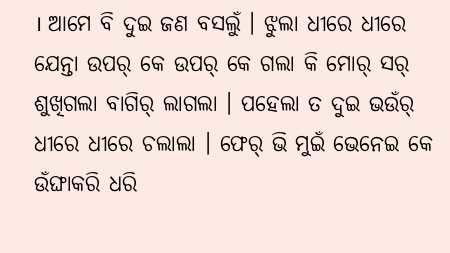। ଆମେ ବି ଦୁଇ ଜଣ ବସଲୁଁ । ଝୁଲା ଧୀରେ ଧୀରେ ଯେନ୍ତା ଉପର୍ କେ ଉପର୍ କେ ଗଲା କି ମୋର୍ ସର୍ ଶୁଖିଗଲା ବାଗିର୍ ଲାଗଲା । ପହେଲା ତ ଦୁଇ ଭଉଁର୍ ଧୀରେ ଧୀରେ ଚଲାଲା । ଫେର୍ ଭି ମୁଇଁ ଭେନେଇ କେ ଉଁଙ୍ଘାକରି ଧରି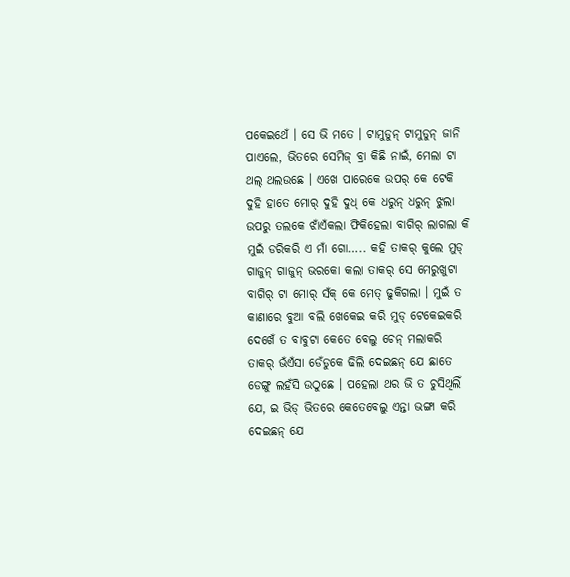ପକେଇଥେଁ । ସେ ଭି ମତେ । ଟାମୁଡୁନ୍ ଟାମୁଡୁନ୍ ଜାନି ପାଏଲେ, ଭିତରେ ସେମିଜ୍ ବ୍ରା କିଛି ନାଇଁ, ମେଲା ଟା ଥଲ୍ ଥଲଉଛେ । ଏଖେ ପାରେକେ ଉପର୍ କେ ଟେକି ଦୁହି ହାତେ ମୋର୍ ଦୁହି ଦୁଧ୍ କେ ଧରୁନ୍ ଧରୁନ୍ ଝୁଲା ଉପରୁ ତଲକେ ଝାଁଏଁକଲା ଫିକିହେଲା ବାଗିର୍ ଲାଗଲା କି ମୁଇଁ ଡରିକରି ଏ ମାଁ ଗୋ….. କହି ତାକର୍ କୁଲେ ମୁଡ୍ ଗାଜୁନ୍ ଗାଜୁନ୍ ଭରକୋ କଲା ତାକର୍ ସେ ମେରୁଖୁଟା ବାଗିର୍ ଟା ମୋର୍ ସଁକ୍ କେ ମେତ୍ ଢୁକିଗଲା । ମୁଇଁ ତ କାଣାରେ ବୁଆ ବଲି ଖେକେଇ କରି ମୁଡ୍ ଟେକେଇକରି ଦେଖେଁ ତ ବାବୁଟା କେତେ ବେଲୁ ଚେନ୍ ମଲାକରି ତାକର୍ ଭଁଏଁସା ଡେଁଡୁକେ ଢିଲି ଦେଇଛନ୍ ଯେ ଛାତେ ଡେଙ୍ଗୁ ଲହଁସି ଉଠୁଛେ । ପହେଲା ଥର ଭି ତ ଚୁସିଥିଲିଁ ଯେ, ଇ ଭିଡ୍ ଭିତରେ କେତେବେଲୁ ଏନ୍ତା ଭଙ୍ଗା କରି ଦେଇଛନ୍ ଯେ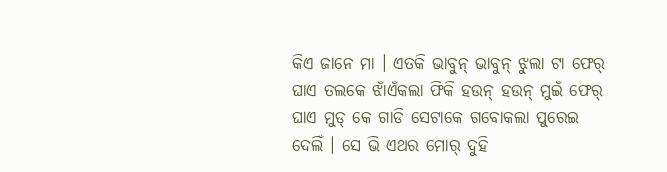କିଏ ଜାନେ ମା । ଏତକି ଭାବୁନ୍ ଭାବୁନ୍ ଝୁଲା ଟା ଫେର୍ ଘାଏ ତଲକେ ଝାଁଏଁକଲା ଫିକି ହଉନ୍ ହଉନ୍ ମୁଇଁ ଫେର୍ ଘାଏ ମୁଡ୍ କେ ଗାଡି ସେଟାକେ ଗବୋକଲା ପୁରେଇ ଦେଲିଁ । ସେ ଭି ଏଥର ମୋର୍ ଦୁହି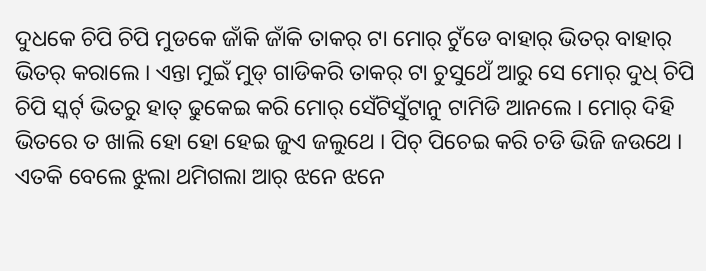ଦୁଧକେ ଚିପି ଚିପି ମୁଡକେ ଜାଁକି ଜାଁକି ତାକର୍ ଟା ମୋର୍ ଟୁଁଡେ ବାହାର୍ ଭିତର୍ ବାହାର୍ ଭିତର୍ କରାଲେ । ଏନ୍ତା ମୁଇଁ ମୁଡ୍ ଗାଡିକରି ତାକର୍ ଟା ଚୁସୁଥେଁ ଆରୁ ସେ ମୋର୍ ଦୁଧ୍ ଚିପି ଚିପି ସ୍କର୍ଟ୍ ଭିତରୁ ହାତ୍ ଢୁକେଇ କରି ମୋର୍ ସେଁଟିସୁଁଟାନୁ ଟାମିଡି ଆନଲେ । ମୋର୍ ଦିହି ଭିତରେ ତ ଖାଲି ହୋ ହୋ ହେଇ ଜୁଏ ଜଲୁଥେ । ପିଚ୍ ପିଚେଇ କରି ଚଡି ଭିଜି ଜଉଥେ । ଏତକି ବେଲେ ଝୁଲା ଥମିଗଲା ଆର୍ ଝନେ ଝନେ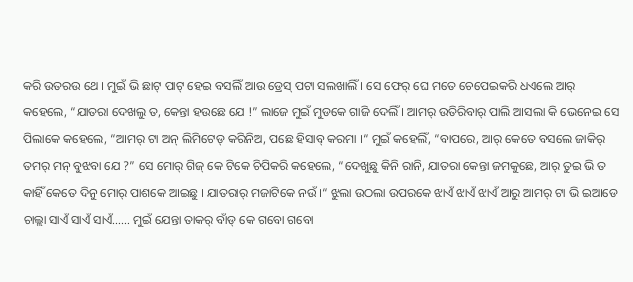କରି ଉତରଉ ଥେ । ମୁଇଁ ଭି ଛାଟ୍ ପାଟ୍ ହେଇ ବସଲିଁ ଆଉ ଡ୍ରେସ୍ ପଟା ସଲଖାଲିଁ । ସେ ଫେର୍ ଘେ ମତେ ଚେପେଇକରି ଧଏଲେ ଆର୍ କହେଲେ, “ଯାତରା ଦେଖଲୁ ତ, କେନ୍ତା ହଉଛେ ଯେ !” ଲାଜେ ମୁଇଁ ମୁଡକେ ଗାଜି ଦେଲିଁ । ଆମର୍ ଉତିରିବାର୍ ପାଲି ଆସଲା କି ଭେନେଇ ସେ ପିଲାକେ କହେଲେ, “ଆମର୍ ଟା ଅନ୍ ଲିମିଟେଡ୍ କରିନିଅ, ପଛେ ହିସାବ୍ କରମା ।“ ମୁଇଁ କହେଲିଁ, “ବାପରେ, ଆର୍ କେତେ ବସଲେ ଜାକିର୍ ତମର୍ ମନ୍ ବୁଝବା ଯେ ?” ସେ ମୋର୍ ଗିଜ୍ କେ ଟିକେ ଚିପିକରି କହେଲେ, “ଦେଖୁଛୁ କିନି ରାନି, ଯାତରା କେନ୍ତା ଜମକୁଛେ, ଆର୍ ତୁଇ ଭି ତ କାହିଁ କେତେ ଦିନୁ ମୋର୍ ପାଶକେ ଆଇଛୁ । ଯାତରାର୍ ମଜାଟିକେ ନଉଁ ।“ ଝୁଲା ଉଠଲା ଉପରକେ ଝାଏଁ ଝାଏଁ ଝାଏଁ ଆରୁ ଆମର୍ ଟା ଭି ଇଆଡେ ଚାଲ୍ଲା ସାଏଁ ସାଏଁ ସାଏଁ…… ମୁଇଁ ଯେନ୍ତା ତାକର୍ ବାଁଡ୍ କେ ଗବୋ ଗବୋ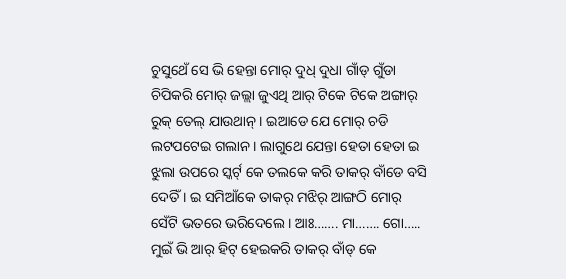ଚୁସୁଥେଁ ସେ ଭି ହେନ୍ତା ମୋର୍ ଦୁଧ୍ ଦୁଧା ଗାଁଡ୍ ଗୁଁଡା ଚିପିକରି ମୋର୍ ଜଲ୍ଲା ଜୁଏଥି ଆର୍ ଟିକେ ଟିକେ ଅଙ୍ଗାର୍ ରୁକ୍ ତେଲ୍ ଯାଉଥାନ୍ । ଇଆଡେ ଯେ ମୋର୍ ଚଡି ଲଟପଟେଇ ଗଲାନ । ଲାଗୁଥେ ଯେନ୍ତା ହେତା ହେତା ଇ ଝୁଲା ଉପରେ ସ୍କର୍ଟ୍ କେ ତଲକେ କରି ତାକର୍ ବାଁଡେ ବସି ଦେତିଁ । ଇ ସମିଆଁକେ ତାକର୍ ମଝିର୍ ଆଙ୍ଗଠି ମୋର୍ ସେଁଟି ଭତରେ ଭରିଦେଲେ । ଆଃ……. ମା……. ଗୋ….. ମୁଇଁ ଭି ଆର୍ ହିଟ୍ ହେଇକରି ତାକର୍ ବାଁଡ୍ କେ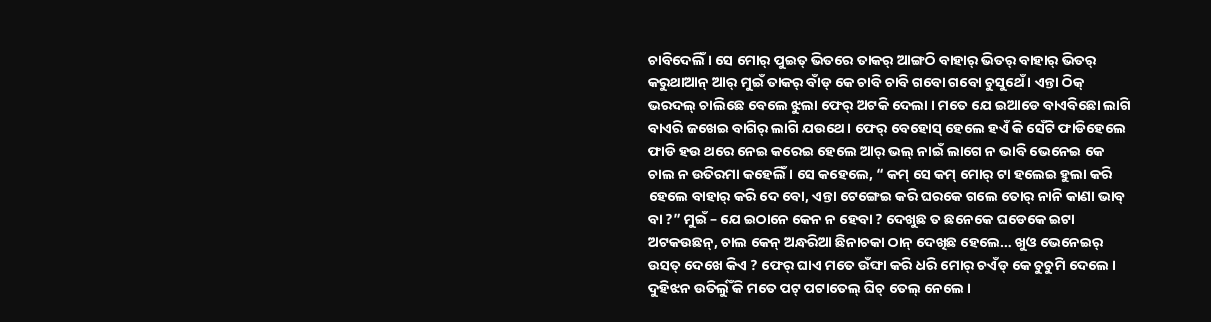ଚାବିଦେଲିଁ । ସେ ମୋର୍ ପୁଇତ୍ ଭିତରେ ତାକର୍ ଆଙ୍ଗଠି ବାହାର୍ ଭିତର୍ ବାହାର୍ ଭିତର୍ କରୁଥାଆନ୍ ଆର୍ ମୁଇଁ ତାକର୍ ବାଁଡ୍ କେ ଚାବି ଚାବି ଗବୋ ଗବୋ ଚୁସୁଥେଁ । ଏନ୍ତା ଠିକ୍ ଭରଦଲ୍ ଚାଲିଛେ ବେଲେ ଝୁଲା ଫେର୍ ଅଟକି ଦେଲା । ମତେ ଯେ ଇଆଡେ ବାଏବିଛୋ ଲାଗି ବାଏରି ଜଖେଇ ବାଗିର୍ ଲାଗି ଯଉଥେ । ଫେର୍ ବେହୋସ୍ ହେଲେ ହଏଁ କି ସେଁଟି ଫାଡିହେଲେ ଫାଡି ହଉ ଥରେ ନେଇ କରେଇ ହେଲେ ଆର୍ ଭଲ୍ ନାଇଁ ଲାଗେ ନ ଭାବି ଭେନେଇ କେ ଚାଲ ନ ଉତିରମା କହେଲିଁ । ସେ କହେଲେ, “ କମ୍ ସେ କମ୍ ମୋର୍ ଟା ହଲେଇ ହୁଲା କରି ହେଲେ ବାହାର୍ କରି ଦେ ବୋ, ଏନ୍ତା ଟେଙ୍ଗେଇ କରି ଘରକେ ଗଲେ ତୋର୍ ନାନି କାଣା ଭାବ୍ ବା ?” ମୁଇଁ – ଯେ ଇଠାନେ କେନ ନ ହେବା ? ଦେଖୁଛ ତ ଛନେକେ ଘଡେକେ ଇଟା ଅଟକଉଛନ୍, ଚାଲ କେନ୍ ଅନ୍ଧରିଆ ଛିନାଚକା ଠାନ୍ ଦେଖିଛ ହେଲେ… ଖୁଓ ଭେନେଇର୍ ଉସତ୍ ଦେଖେ କିଏ ? ଫେର୍ ଘାଏ ମତେ ଉଁଙ୍ଘା କରି ଧରି ମୋର୍ ଚଏଁଡ୍ କେ ଚୁଚୁମି ଦେଲେ । ଦୁହିଝନ ଉତିର୍ଲୁଁ କି ମତେ ପଟ୍ ପଟାତେଲ୍ ଘିଚ୍ ତେଲ୍ ନେଲେ ।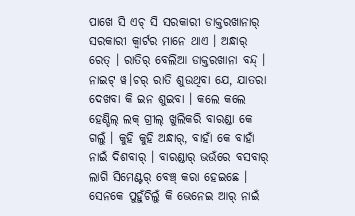ପାଖେ ସି ଏଚ୍ ସି ସରକାରୀ ଡାକ୍ତରଖାନାର୍ ସରକାରୀ କ୍ବାର୍ଟର ମାନେ ଥାଏ । ଅନ୍ଧାର୍ ରେତ୍ । ରାତିର୍ ବେଲିଆ ଡାକ୍ତରଖାନା ବନ୍ଦ୍ । ନାଇଟ୍ ୱ।ଚର୍ ରାତି ଶୁଉଥିବା ଯେ, ଯାତରା ଦେଖବା କି ଇନ ଶୁଇବା । କଲେ କଲେ ହେଣ୍ଡିଲ୍ ଲକ୍ ଗ୍ରୀଲ୍ ଖୁଲିକରି ବାରଣ୍ଡା କେ ଗଲୁଁ । କୁହି କୁହି ଅନ୍ଧାର୍, ବାହାଁ କେ ବାହାଁ ନାଇଁ ଦିଶବାର୍ । ବାରଣ୍ଡାର୍ ଭଉଁରେ ବସବାର୍ ଲାଗି ସିମେଣ୍ଟର୍ ବେଞ୍ଚ୍ କରା ହେଇଛେ । ସେନକେ ପୁହୁଁଚିଲୁଁ କି ଭେନେଇ ଆର୍ ନାଇଁ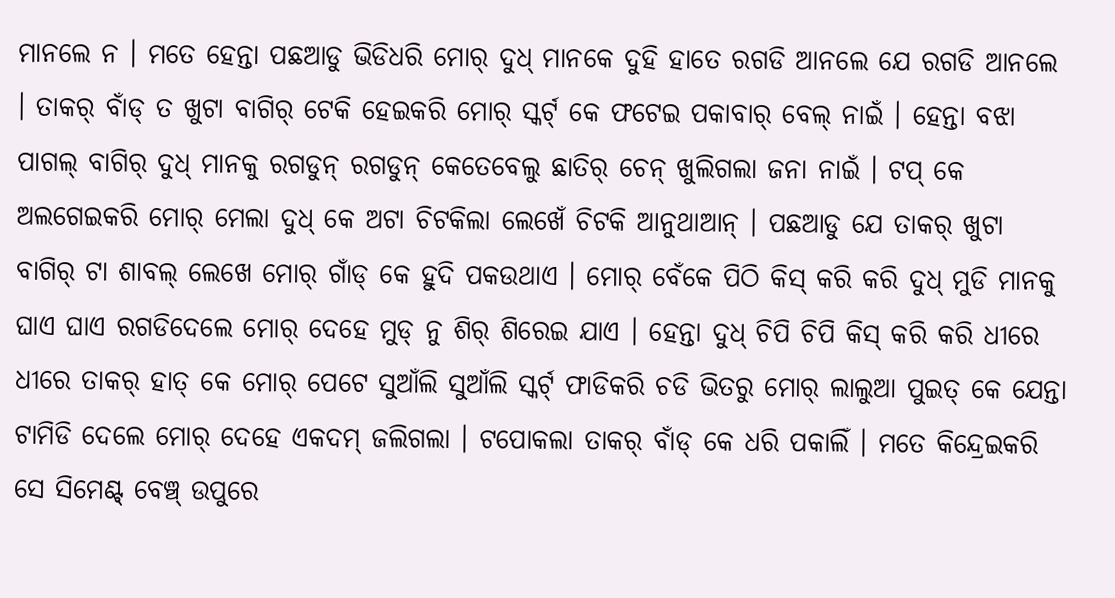ମାନଲେ ନ । ମତେ ହେନ୍ତା ପଛଆଡୁ ଭିଡିଧରି ମୋର୍ ଦୁଧ୍ ମାନକେ ଦୁହି ହାତେ ରଗଡି ଆନଲେ ଯେ ରଗଡି ଆନଲେ । ତାକର୍ ବାଁଡ୍ ତ ଖୁଟା ବାଗିର୍ ଟେକି ହେଇକରି ମୋର୍ ସ୍କର୍ଟ୍ କେ ଫଟେଇ ପକାବାର୍ ବେଲ୍ ନାଇଁ । ହେନ୍ତା ବଝା ପାଗଲ୍ ବାଗିର୍ ଦୁଧ୍ ମାନକୁ ରଗଡୁନ୍ ରଗଡୁନ୍ କେତେବେଲୁ ଛାତିର୍ ଚେନ୍ ଖୁଲିଗଲା ଜନା ନାଇଁ । ଟପ୍ କେ ଅଲଗେଇକରି ମୋର୍ ମେଲା ଦୁଧ୍ କେ ଅଟା ଚିଟକିଲା ଲେଖେଁ ଚିଟକି ଆନୁଥାଆନ୍ । ପଛଆଡୁ ଯେ ତାକର୍ ଖୁଟା ବାଗିର୍ ଟା ଶାବଲ୍ ଲେଖେ ମୋର୍ ଗାଁଡ୍ କେ ହୁଦି ପକଉଥାଏ । ମୋର୍ ବେଁକେ ପିଠି କିସ୍ କରି କରି ଦୁଧ୍ ମୁଡି ମାନକୁ ଘାଏ ଘାଏ ରଗଡିଦେଲେ ମୋର୍ ଦେହେ ମୁଡ୍ ନୁ ଶିର୍ ଶିରେଇ ଯାଏ । ହେନ୍ତା ଦୁଧ୍ ଚିପି ଚିପି କିସ୍ କରି କରି ଧୀରେ ଧୀରେ ତାକର୍ ହାତ୍ କେ ମୋର୍ ପେଟେ ସୁଆଁଲି ସୁଆଁଲି ସ୍କର୍ଟ୍ ଫାଡିକରି ଚଡି ଭିତରୁ ମୋର୍ ଲାଲୁଆ ପୁଇତ୍ କେ ଯେନ୍ତା ଟାମିଡି ଦେଲେ ମୋର୍ ଦେହେ ଏକଦମ୍ ଜଲିଗଲା । ଟପୋକଲା ତାକର୍ ବାଁଡ୍ କେ ଧରି ପକାଲିଁ । ମତେ କିନ୍ଦ୍ରେଇକରି ସେ ସିମେଣ୍ଟ୍ ବେଞ୍ଚ୍ ଉପୁରେ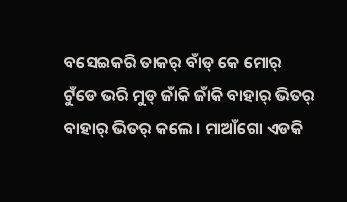ବସେଇକରି ତାକର୍ ବାଁଡ୍ କେ ମୋର୍ ଟୁଁଡେ ଭରି ମୁଡ୍ ଜାଁକି ଜାଁକି ବାହାର୍ ଭିତର୍ ବାହାର୍ ଭିତର୍ କଲେ । ମାଆଁଗୋ ଏଡକି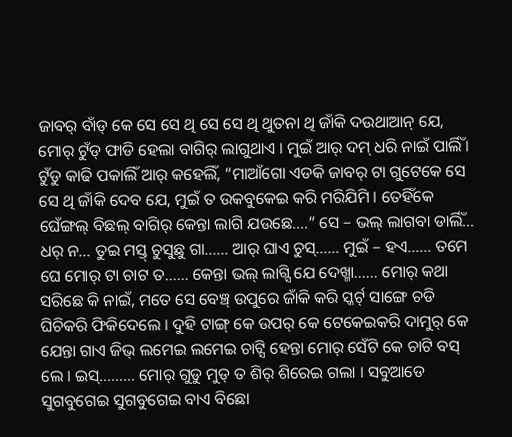ଜାବର୍ ବାଁଡ୍ କେ ସେ ସେ ଥି ସେ ସେ ଥି ଥୁତନା ଥି ଜାଁକି ଦଉଥାଆନ୍ ଯେ, ମୋର୍ ଟୁଁଡ୍ ଫାଡି ହେଲା ବାଗିର୍ ଲାଗୁଥାଏ । ମୁଇଁ ଆର୍ ଦମ୍ ଧରି ନାଇଁ ପାର୍ଲିଁ । ଟୁଁଡୁ କାଢି ପକାଲିଁ ଆର୍ କହେଲିଁ, “ମାଆଁଗୋ ଏଡକି ଜାବର୍ ଟା ଗୁଟେକେ ସେ ସେ ଥି ଜାଁକି ଦେବ ଯେ, ମୁଇଁ ତ ଉକବୁକେଇ କରି ମରିଯିମି । ତେହିଁକେ ଘେଁଙ୍ଗଲ୍ ବିଛଲ୍ ବାଗିର୍ କେନ୍ତା ଲାଗି ଯଉଛେ….” ସେ – ଭଲ୍ ଲାଗବା ଡାର୍ଲିଁ… ଧର୍ ନ… ତୁଇ ମସ୍ତ୍ ଚୁସୁଛୁ ଗା…… ଆର୍ ଘାଏ ଚୁସ୍…… ମୁଇଁ – ହଏ…… ତମେ ଘେ ମୋର୍ ଟା ଚାଟ ତ…… କେନ୍ତା ଭଲ୍ ଲାଗ୍ସି ଯେ ଦେଖ୍ମା…… ମୋର୍ କଥା ସରିଛେ କି ନାଇଁ, ମତେ ସେ ବେଞ୍ଚ୍ ଉପୁରେ ଜାଁକି କରି ସ୍କର୍ଟ୍ ସାଙ୍ଗେ ଚଡି ଘିଚିକରି ଫିକିଦେଲେ । ଦୁହି ଟାଙ୍ଗ୍ କେ ଉପର୍ କେ ଟେକେଇକରି ଦାମୁର୍ କେ ଯେନ୍ତା ଗାଏ ଜିଭ୍ ଲମେଇ ଲମେଇ ଚାଟ୍ସି ହେନ୍ତା ମୋର୍ ସେଁଟି କେ ଚାଟି ବସ୍ ଲେ । ଇସ୍……… ମୋର୍ ଗୁଡୁ ମୁଡ୍ ତ ଶିର୍ ଶିରେଇ ଗଲା । ସବୁଆଡେ ସୁଗବୁଗେଇ ସୁଗବୁଗେଇ ବାଏ ବିଛୋ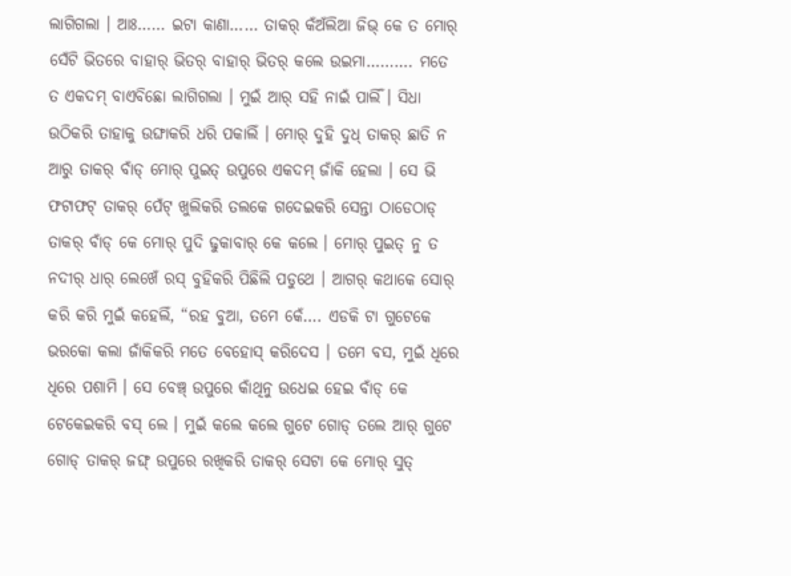ଲାଗିଗଲା । ଆଃ…… ଇଟା କାଣା…… ତାକର୍ କଁଅଁଲିଆ ଜିଭ୍ କେ ତ ମୋର୍ ସେଁଟି ଭିତରେ ବାହାର୍ ଭିତର୍ ବାହାର୍ ଭିତର୍ କଲେ ଉଇମା………. ମତେ ତ ଏକଦମ୍ ବାଏବିଛୋ ଲାଗିଗଲା । ମୁଇଁ ଆର୍ ସହି ନାଇଁ ପାର୍ଲିଁ । ସିଧା ଉଠିକରି ତାହାକୁ ଉଙ୍ଘାକରି ଧରି ପକାଲିଁ । ମୋର୍ ଦୁହି ଦୁଧ୍ ତାକର୍ ଛାତି ନ ଆରୁ ତାକର୍ ବାଁଡ୍ ମୋର୍ ପୁଇତ୍ ଉପୁରେ ଏକଦମ୍ ଜାଁକି ହେଲା । ସେ ଭି ଫଟାଫଟ୍ ତାକର୍ ପେଁଟ୍ ଖୁଲିକରି ତଲକେ ଗଦେଇକରି ସେନ୍ତା ଠାଡେଠାଡ୍ ତାକର୍ ବାଁଡ୍ କେ ମୋର୍ ପୁଦି ଢୁକାବାର୍ କେ କଲେ । ମୋର୍ ପୁଇତ୍ ନୁ ତ ନଦୀର୍ ଧାର୍ ଲେଖେଁ ରସ୍ ବୁହିକରି ପିଛିଲି ପଡୁଥେ । ଆଗର୍ କଥାକେ ସୋର୍ କରି କରି ମୁଇଁ କହେଲିଁ, “ରହ ବୁଆ, ତମେ କେଁ…. ଏଡକି ଟା ଗୁଟେକେ ଭରକୋ କଲା ଜାଁକିକରି ମତେ ବେହୋସ୍ କରିଦେସ । ତମେ ବସ, ମୁଇଁ ଧିରେ ଧିରେ ପଶାମି । ସେ ବେଞ୍ଚ୍ ଉପୁରେ କାଁଥିନୁ ଉଧେଇ ହେଇ ବାଁଡ୍ କେ ଟେକେଇକରି ବସ୍ ଲେ । ମୁଇଁ କଲେ କଲେ ଗୁଟେ ଗୋଡ୍ ତଲେ ଆର୍ ଗୁଟେ ଗୋଡ୍ ତାକର୍ ଜଙ୍ଘ୍ ଉପୁରେ ରଖିକରି ତାକର୍ ସେଟା କେ ମୋର୍ ସୁତ୍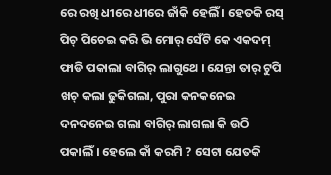ରେ ରଖି ଧୀରେ ଧୀରେ ଜାଁକି ହେଲିଁ । ହେତକି ରସ୍ ପିଚ୍ ପିଚେଇ କରି ଭି ମୋର୍ ସେଁଟି କେ ଏକଦମ୍ ଫାଡି ପକାଲା ବାଗିର୍ ଲାଗୁଥେ । ଯେନ୍ତା ତାର୍ ଟୁପି ଖଚ୍ କଲା ଢୁକିଗଲା, ପୁରା କନକନେଇ ଦନଦନେଇ ଗଲା ବାଗିର୍ ଲାଗଲା କି ଉଠି ପକାଲିଁ । ହେଲେ କାଁ କରମି ? ସେଟା ଯେତକି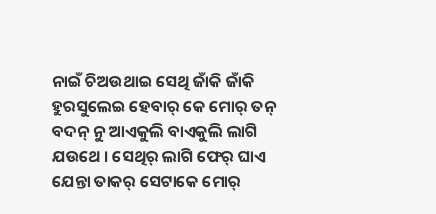ନାଇଁ ଚିଅଉଥାଇ ସେଥି ଜାଁକି ଜାଁକି ହୁରସୁଲେଇ ହେବାର୍ କେ ମୋର୍ ତନ୍ ବଦନ୍ ନୁ ଆଏକୁଲି ବାଏକୁଲି ଲାଗି ଯଉଥେ । ସେଥିର୍ ଲାଗି ଫେର୍ ଘାଏ ଯେନ୍ତା ତାକର୍ ସେଟାକେ ମୋର୍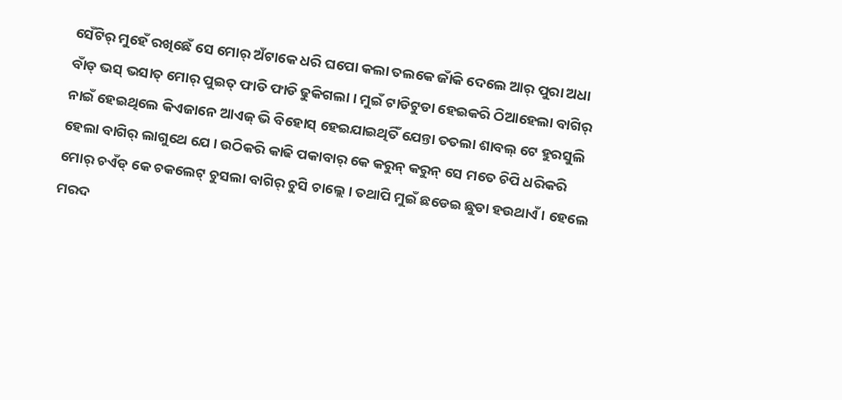ସେଁଟିର୍ ମୁହେଁ ରଖିଛେଁ ସେ ମୋର୍ ଅଁଟାକେ ଧରି ଘପୋ କଲା ତଲକେ ଜାଁକି ଦେଲେ ଆର୍ ପୁରା ଅଧା ବାଁଡ୍ ଭସ୍ ଭସାତ୍ ମୋର୍ ପୁଇତ୍ ଫାଡି ଫାଡି ଢୁକିଗଲା । ମୁଇଁ ଟାଡିଟୁଡା ହେଇକରି ଠିଆହେଲା ବାଗିର୍ ନାଇଁ ହେଇଥିଲେ କିଏଜାନେ ଆଏଜ୍ ଭି ବିହୋସ୍ ହେଇଯାଇଥିତିଁ ଯେନ୍ତା ତତଲା ଶାବଲ୍ ଟେ ହୁରସୁଲି ହେଲା ବାଗିର୍ ଲାଗୁଥେ ଯେ । ଉଠିକରି କାଢି ପକାବାର୍ କେ କରୁନ୍ କରୁନ୍ ସେ ମତେ ଚିପି ଧରିକରି ମୋର୍ ଚଏଁଡ୍ କେ ଚକଲେଟ୍ ଚୁସଲା ବାଗିର୍ ଚୁସି ଚାଲ୍ଲେ । ତଥାପି ମୁଇଁ ଛଡେଇ ଛୁଡା ହଉଥାଏଁ । ହେଲେ ମରଦ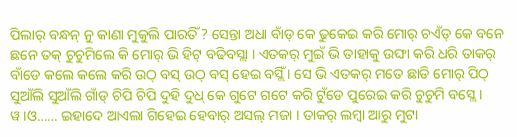ପିଲାର୍ ବନ୍ଧନ୍ ନୁ କାଣା ମୁକୁଲି ପାରତିଁ ? ସେନ୍ତା ଅଧା ବାଁଡ୍ କେ ଢୁକେଇ କରି ମୋର୍ ଚଏଁଡ୍ କେ ବନେ ଛନେ ତକ୍ ଚୁଚୁମିଲେ କି ମୋର୍ ଭି ହିଟ୍ ବଢିବସ୍ଲା । ଏତକର୍ ମୁଇଁ ଭି ତାହାକୁ ଉଙ୍ଘା କରି ଧରି ତାକର୍ ବାଁଡେ କଲେ କଲେ କରି ଉଠ୍ ବସ୍ ଉଠ୍ ବସ୍ ହେଇ ବସ୍ଲିଁ । ସେ ଭି ଏତକର୍ ମତେ ଛାଡି ମୋର୍ ପିଠ୍ ସୁଆଁଲି ସୁଆଁଲି ଗାଁଡ୍ ଚିପି ଚିପି ଦୁହି ଦୁଧ୍ କେ ଗୁଟେ ଗଟେ କରି ଟୁଁଡେ ପୁରେଇ କରି ଚୁଚୁମି ବସ୍ଲେ । ୱ।ଓ…… ଇହାଦେ ଆଏଲା ଗିହେଇ ହେବାର୍ ଅସଲ୍ ମଜା । ତାକର୍ ଲମ୍ବା ଆରୁ ମୁଟା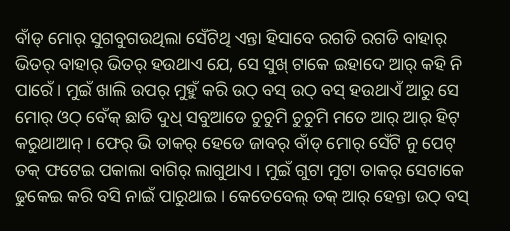ବାଁଡ୍ ମୋର୍ ସୁଗବୁଗଉଥିଲା ସେଁଟିଥି ଏନ୍ତା ହିସାବେ ରଗଡି ରଗଡି ବାହାର୍ ଭିତର୍ ବାହାର୍ ଭିତର୍ ହଉଥାଏ ଯେ, ସେ ସୁଖ୍ ଟାକେ ଇହାଦେ ଆର୍ କହି ନି ପାରେଁ । ମୁଇଁ ଖାଲି ଉପର୍ ମୁହୁଁ କରି ଉଠ୍ ବସ୍ ଉଠ୍ ବସ୍ ହଉଥାଏଁ ଆରୁ ସେ ମୋର୍ ଓଠ୍ ବେଁକ୍ ଛାତି ଦୁଧ୍ ସବୁଆଡେ ଚୁଚୁମି ଚୁଚୁମି ମତେ ଆର୍ ଆର୍ ହିଟ୍ କରୁଥାଆନ୍ । ଫେର୍ ଭି ତାକର୍ ହେଡେ ଜାବର୍ ବାଁଡ୍ ମୋର୍ ସେଁଟି ନୁ ପେଟ୍ ତକ୍ ଫଟେଇ ପକାଲା ବାଗିର୍ ଲାଗୁଥାଏ । ମୁଇଁ ଗୁଟା ମୁଟା ତାକର୍ ସେଟାକେ ଢୁକେଇ କରି ବସି ନାଇଁ ପାରୁଥାଇ । କେତେବେଲ୍ ତକ୍ ଆର୍ ହେନ୍ତା ଉଠ୍ ବସ୍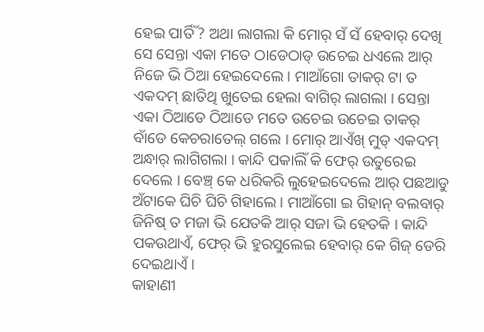ହେଇ ପାର୍ତିଁ ? ଅଥା ଲାଗଲା କି ମୋର୍ ସଁ ସଁ ହେବାର୍ ଦେଖି ସେ ସେନ୍ତା ଏକା ମତେ ଠାଡେଠାଡ୍ ଉଚେଇ ଧଏଲେ ଆର୍ ନିଜେ ଭି ଠିଆ ହେଇଦେଲେ । ମାଆଁଗୋ ତାକର୍ ଟା ତ ଏକଦମ୍ ଛାତିଥି ଖୁତେଇ ହେଲା ବାଗିର୍ ଲାଗଲା । ସେନ୍ତା ଏକା ଠିଆଡେ ଠିଆଡେ ମତେ ଉଚେଇ ଉଚେଇ ତାକର୍ ବାଁଡେ କେଚରାତେଲ୍ ଗଲେ । ମୋର୍ ଆଏଁଖ୍ ମୁଡ୍ ଏକଦମ୍ ଅନ୍ଧାର୍ ଲାଗିଗଲା । କାନ୍ଦି ପକାଲିଁ କି ଫେର୍ ଉତୁରେଇ ଦେଲେ । ବେଞ୍ଚ୍ କେ ଧରିକରି ଲୁହେଇଦେଲେ ଆର୍ ପଛଆଡୁ ଅଁଟାକେ ଘିଚି ଘିଚି ଗିହାଲେ । ମାଆଁଗୋ ଇ ଗିହାନ୍ ବଲବାର୍ ଜିନିଷ୍ ତ ମଜା ଭି ଯେତକି ଆର୍ ସଜା ଭି ହେତକି । କାନ୍ଦି ପକଉଥାଏଁ, ଫେର୍ ଭି ହୁରସୁଲେଇ ହେବାର୍ କେ ଗିଜ୍ ଡେରି ଦେଇଥାଏଁ ।
କାହାଣୀ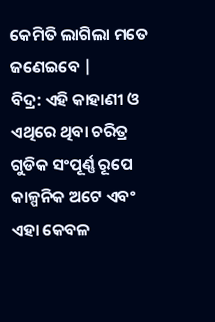କେମିତି ଲାଗିଲା ମତେ ଜଣେଇବେ |
ବିଦ୍ର: ଏହି କାହାଣୀ ଓ ଏଥିରେ ଥିବା ଚରିତ୍ର ଗୁଡିକ ସଂପୂର୍ଣ୍ଣ ରୂପେ କାଳ୍ପନିକ ଅଟେ ଏବଂ ଏହା କେବଳ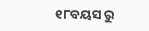୧୮ବୟସ ରୁ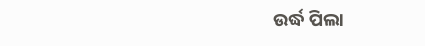ଉର୍ଦ୍ଧ ପିଲା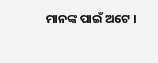ମାନଙ୍କ ପାଇଁ ଅଟେ ।